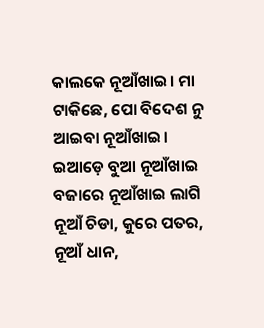କାଲକେ ନୂଆଁଖାଇ। ମା ଟାକିଛେ, ପୋ ବିଦେଶ ନୁ ଆଇବା ନୂଆଁଖାଇ। ଇଆଡ଼େ ବୁଆ ନୂଆଁଖାଇ ବଜାରେ ନୂଆଁଖାଇ ଲାଗି ନୂଆଁ ଚିଡା, କୁରେ ପତର, ନୂଆଁ ଧାନ,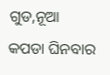ଗୁଡ,ନୂଆ କପଡା ଘିନବାର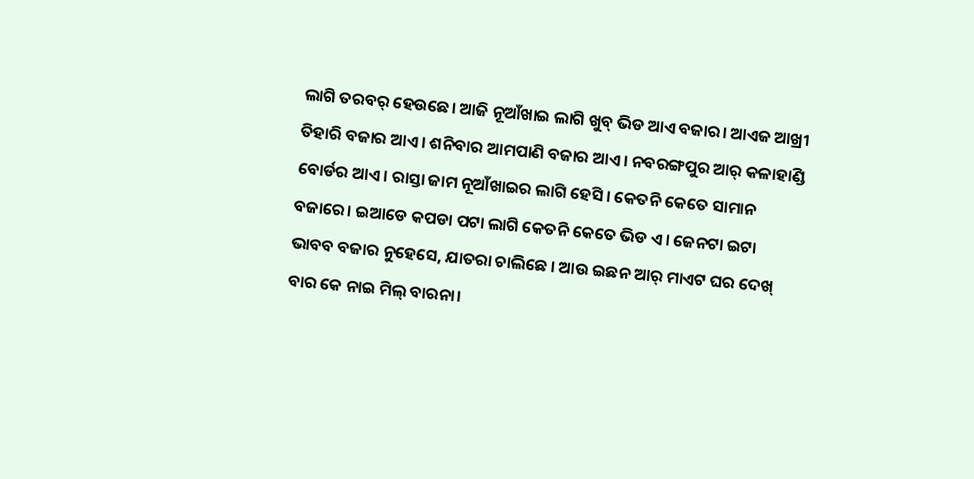ଲାଗି ତରବର୍ ହେଉଛେ। ଆଜି ନୂଆଁଖାଇ ଲାଗି ଖୁବ୍ ଭିଡ ଆଏ ବଜାର। ଆଏଜ ଆଖ୍ରୀ ତିହାରି ବଜାର ଆଏ। ଶନିବାର ଆମପାଣି ବଜାର ଆଏ। ନବରଙ୍ଗପୁର ଆର୍ କଳାହାଣ୍ଡି ବୋର୍ଡର ଆଏ। ରାସ୍ତା ଜାମ ନୂଆଁଖାଇର ଲାଗି ହେସି। କେତନି କେତେ ସାମାନ ବଜାରେ। ଇଆଡେ କପଡା ପଟା ଲାଗି କେତନି କେତେ ଭିଡ ଏ। ଜେନଟା ଇଟା ଭାବବ ବଜାର ନୁହେସେ, ଯାତରା ଚାଲିଛେ । ଆଉ ଇଛନ ଆର୍ ମାଏଟ ଘର ଦେଖ୍ ବାର କେ ନାଇ ମିଲ୍ ବାରନା।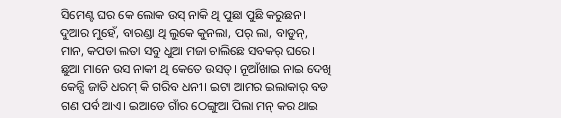ସିମେଣ୍ଟ ଘର କେ ଲୋକ ଉସ୍ ନାକି ଥି ପୁଛା ପୁଛି କରୁଛନ। ଦୁଆର ମୁହେଁ, ବାରଣ୍ଡା ଥି ଲୁକେ କୁନଲା, ପର୍ ଲା, ବାଡୁନ୍, ମାନ, କପଡା ଲତା ସବୁ ଧୁଆ ମଜା ଚାଲିଛେ ସବକର୍ ଘରେ। ଛୁଆ ମାନେ ଉସ ନାକୀ ଥି କେତେ ଉସତ୍। ନୂଆଁଖାଇ ନାଇ ଦେଖି କେନ୍ସି ଜାତି ଧରମ୍ କି ଗରିବ ଧନୀ। ଇଟା ଆମର ଇଲାକାର୍ ବଡ ଗଣ ପର୍ବ ଆଏ। ଇଆଡେ ଗାଁର ଠେଙ୍ଗୁଆ ପିଲା ମନ୍ କର ଥାଇ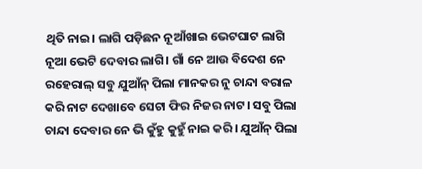ଥିତି ନାଇ। ଲାଗି ପଡ଼ିଛନ ନୂଆଁଖାଇ ଭେଟଘାଟ ଲାଗି ନୂଆ ଭେଟି ଦେବାର ଲାଗି। ଗାଁ ନେ ଆଉ ବିଦେଶ ନେ ରହେରାଲ୍ ସବୁ ଯୁଆଁନ୍ ପିଲା ମାନକର ନୁ ଚାନ୍ଦା ବରାଳ କରି ନାଟ ଦେଖାବେ ସେଟା ଫିର ନିଜର ନାଟ। ସବୁ ପିଲା ଚାନ୍ଦା ଦେବାର ନେ ଭି କୁଁହୁ କୁହୁଁ ନାଇ କରି। ଯୁଆଁନ୍ ପିଲା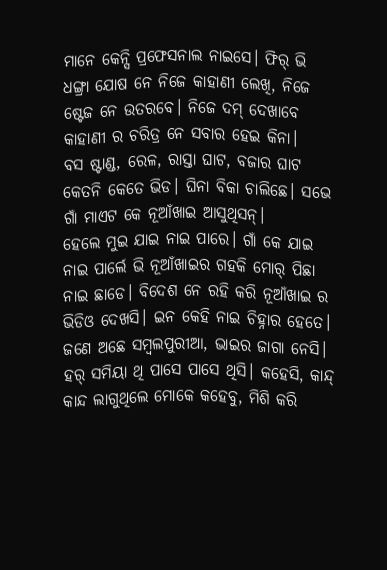ମାନେ କେନ୍ସି ପ୍ରଫେସନାଲ ନାଇସେ। ଫିର୍ ଭି ଧଙ୍ଗ୍ରା ଯୋଷ ନେ ନିଜେ କାହାଣୀ ଲେଖି, ନିଜେ ଷ୍ଟେଜ ନେ ଉତରବେ। ନିଜେ ଦମ୍ ଦେଖାବେ କାହାଣୀ ର ଚରିତ୍ର ନେ ସବାର ହେଇ କିନା।
ବସ ଷ୍ଟାଣ୍ଡ, ରେଳ, ରାସ୍ତା ଘାଟ, ବଜାର ଘାଟ କେତନି କେତେ ଭିଡ। ଘିନା ବିକା ଚାଲିଛେ। ସଭେ ଗାଁ ମାଏଟ କେ ନୂଆଁଖାଇ ଆସୁଥିସନ୍।
ହେଲେ ମୁଇ ଯାଇ ନାଇ ପାରେ। ଗାଁ କେ ଯାଇ ନାଇ ପାର୍ଲେ ଭି ନୂଆଁଖାଇର ଗହକି ମୋର୍ ପିଛା ନାଇ ଛାଡେ। ବିଦେଶ ନେ ରହି କରି ନୂଆଁଖାଇ ର ଭିଡିଓ ଦେଖସି। ଇନ କେହି ନାଇ ଚିହ୍ନାର ହେତେ। ଜଣେ ଅଛେ ସମ୍ବଲପୁରୀଆ, ଭାଇର ଜାଗା ନେସି। ହର୍ ସମିୟା ଥି ପାସେ ପାସେ ଥିସି। କହେସି, କାନ୍ଦ୍ କାନ୍ଦ ଲାଗୁଥିଲେ ମୋକେ କହେବୁ, ମିଶି କରି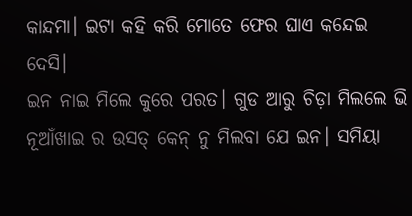କାନ୍ଦମା। ଇଟା କହି କରି ମୋତେ ଫେର ଘାଏ କନ୍ଦେଇ ଦେସି।
ଇନ ନାଇ ମିଲେ କୁରେ ପରତ। ଗୁଡ ଆରୁ ଚିଡ଼ା ମିଲଲେ ଭି ନୂଆଁଖାଇ ର ଉସତ୍ କେନ୍ ନୁ ମିଲବା ଯେ ଇନ। ସମିୟା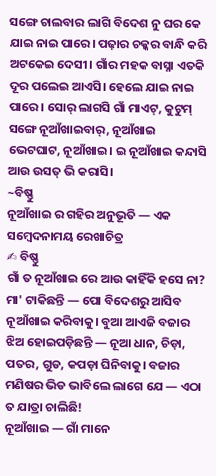ସଙ୍ଗେ ଚାଲବାର ଲାଗି ବିଦେଶ ନୁ ଘର କେ ଯାଇ ନାଇ ପାରେ। ପଢ଼ାର ଚକ୍କର ବାନ୍ଧି କରି ଅଟକେଇ ଦେସୀ। ଗାଁର ମହକ ବାସ୍ନା ଏତକି ଦୂର ପଲେଇ ଆଏସି। ହେଲେ ଯାଇ ନାଇ ପାରେ। ସୋର୍ ଲାଗସି ଗାଁ ମାଏଟ୍, କୁଟୁମ୍ ସଙ୍ଗେ ନୂଆଁଖାଇବାର୍, ନୂଆଁଖାଇ ଭେଟଘାଟ, ନୂଆଁଖାଇ। ଇ ନୂଆଁଖାଇ କନ୍ଦାସି ଆଉ ଉସତ୍ ଭି କରାସି।
~ବିଷ୍ଣୁ
ନୂଆଁଖାଇ ର ଗହିର ଅନୁଭୂତି — ଏକ ସମ୍ବେଦନାମୟ ରେଖାଚିତ୍ର
✍ ବିଷ୍ଣୁ
ଗାଁ ତ ନୂଆଁଖାଇ ରେ ଆଉ କାହିଁକି ହସେ ନା? ମା' ଟାକିଛନ୍ତି — ପୋ ବିଦେଶରୁ ଆସିବ ନୂଆଁଖାଇ କରିବାକୁ। ବୁଆ ଆଏଜି ବଜାର ଝିଅ ହୋଇପଡ଼ିଛନ୍ତି — ନୂଆ ଧାନ, ଚିଡ଼ା, ପତର, ଗୁଡ, କପଡ଼ା ଘିନିବାକୁ। ବଜାର ମଣିଷର ଭିଡ ଭାବିଲେ ଲାଗେ ଯେ — ଏଠା ତ ଯାତ୍ରା ଚାଲିଛି!
ନୂଆଁଖାଇ — ଗାଁ ମାନେ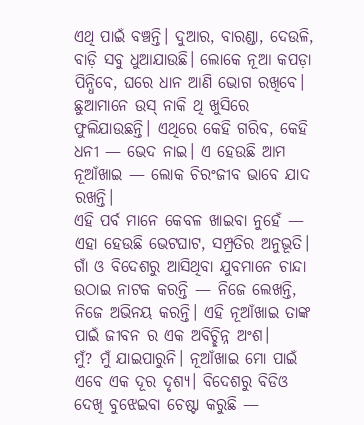ଏଥି ପାଇଁ ବଞ୍ଚନ୍ତି। ଦୁଆର, ବାରଣ୍ଡା, ଦେଉଳି, ବାଡ଼ି ସବୁ ଧୁଆଯାଉଛି। ଲୋକେ ନୂଆ କପଡ଼ା ପିନ୍ଧିବେ, ଘରେ ଧାନ ଆଣି ଭୋଗ ରଖିବେ। ଛୁଆମାନେ ଉସ୍ ନାକି ଥି ଖୁସିରେ ଫୁଲିଯାଉଛନ୍ତି। ଏଥିରେ କେହି ଗରିବ, କେହି ଧନୀ — ଭେଦ ନାଇ। ଏ ହେଉଛି ଆମ ନୂଆଁଖାଇ — ଲୋକ ଚିରଂଜୀବ ଭାବେ ଯାଦ ରଖନ୍ତି।
ଏହି ପର୍ବ ମାନେ କେବଳ ଖାଇବା ନୁହେଁ — ଏହା ହେଉଛି ଭେଟଘାଟ, ସମ୍ପ୍ରତିର ଅନୁଭୂତି। ଗାଁ ଓ ବିଦେଶରୁ ଆସିଥିବା ଯୁବମାନେ ଚାନ୍ଦା ଉଠାଇ ନାଟକ କରନ୍ତି — ନିଜେ ଲେଖନ୍ତି, ନିଜେ ଅଭିନୟ କରନ୍ତି। ଏହି ନୂଆଁଖାଇ ତାଙ୍କ ପାଇଁ ଜୀବନ ର ଏକ ଅବିଚ୍ଛିନ୍ନ ଅଂଶ।
ମୁଁ? ମୁଁ ଯାଇପାରୁନି। ନୂଆଁଖାଇ ମୋ ପାଇଁ ଏବେ ଏକ ଦୂର ଦୃଶ୍ୟ। ବିଦେଶରୁ ବିଡିଓ ଦେଖି ବୁଝେଇବା ଚେଷ୍ଟା କରୁଛି —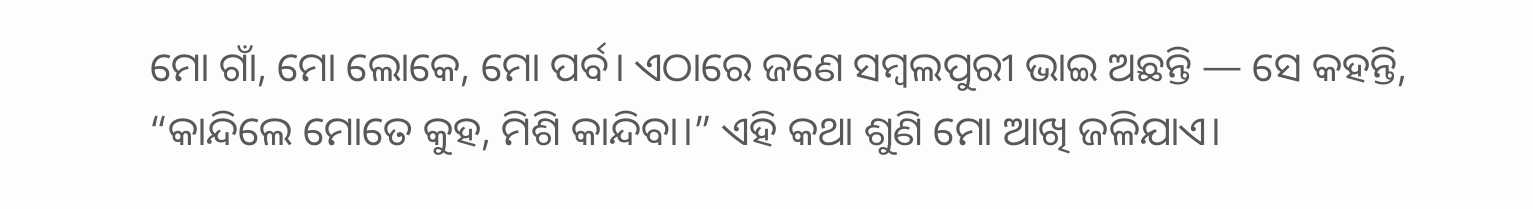ମୋ ଗାଁ, ମୋ ଲୋକେ, ମୋ ପର୍ବ। ଏଠାରେ ଜଣେ ସମ୍ବଲପୁରୀ ଭାଇ ଅଛନ୍ତି — ସେ କହନ୍ତି, “କାନ୍ଦିଲେ ମୋତେ କୁହ, ମିଶି କାନ୍ଦିବା।” ଏହି କଥା ଶୁଣି ମୋ ଆଖି ଜଳିଯାଏ।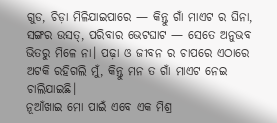ଗୁଡ, ଚିଡ଼ା ମିଳିଯାଇପାରେ — କିନ୍ତୁ ଗାଁ ମାଏଟ ର ଘିନା, ସଙ୍ଗର ଉସତ୍, ପରିବାର ଭେଟଘାଟ — ସେତେ ଅନୁଭବ ଭିତରୁ ମିଳେ ନା। ପଢ଼ା ଓ ଜୀବନ ର ଚାପରେ ଏଠାରେ ଅଟକି ରହିଗଲି ମୁଁ, କିନ୍ତୁ ମନ ତ ଗାଁ ମାଏଟ ନେଇ ଚାଲିଯାଇଛି।
ନୂଆଁଖାଇ ମୋ ପାଇଁ ଏବେ ଏକ ମିଶ୍ର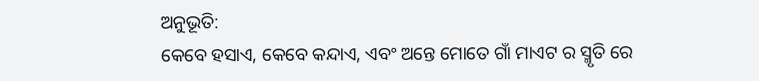ଅନୁଭୂତି:
କେବେ ହସାଏ, କେବେ କନ୍ଦାଏ, ଏବଂ ଅନ୍ତେ ମୋତେ ଗାଁ ମାଏଟ ର ସ୍ମୃତି ରେ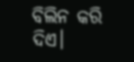ବିଲିନ କରି ଦିଏ।